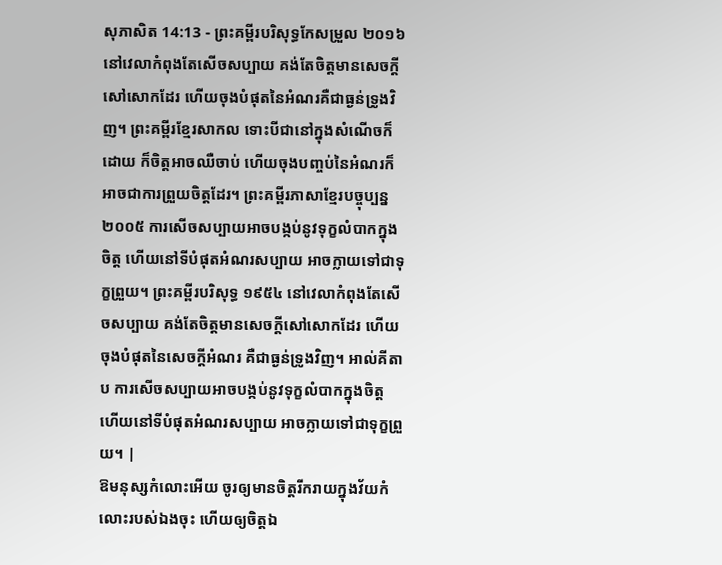សុភាសិត 14:13 - ព្រះគម្ពីរបរិសុទ្ធកែសម្រួល ២០១៦ នៅវេលាកំពុងតែសើចសប្បាយ គង់តែចិត្តមានសេចក្ដីសៅសោកដែរ ហើយចុងបំផុតនៃអំណរគឺជាធ្ងន់ទ្រូងវិញ។ ព្រះគម្ពីរខ្មែរសាកល ទោះបីជានៅក្នុងសំណើចក៏ដោយ ក៏ចិត្តអាចឈឺចាប់ ហើយចុងបញ្ចប់នៃអំណរក៏អាចជាការព្រួយចិត្តដែរ។ ព្រះគម្ពីរភាសាខ្មែរបច្ចុប្បន្ន ២០០៥ ការសើចសប្បាយអាចបង្កប់នូវទុក្ខលំបាកក្នុងចិត្ត ហើយនៅទីបំផុតអំណរសប្បាយ អាចក្លាយទៅជាទុក្ខព្រួយ។ ព្រះគម្ពីរបរិសុទ្ធ ១៩៥៤ នៅវេលាកំពុងតែសើចសប្បាយ គង់តែចិត្តមានសេចក្ដីសៅសោកដែរ ហើយចុងបំផុតនៃសេចក្ដីអំណរ គឺជាធ្ងន់ទ្រូងវិញ។ អាល់គីតាប ការសើចសប្បាយអាចបង្កប់នូវទុក្ខលំបាកក្នុងចិត្ត ហើយនៅទីបំផុតអំណរសប្បាយ អាចក្លាយទៅជាទុក្ខព្រួយ។ |
ឱមនុស្សកំលោះអើយ ចូរឲ្យមានចិត្តរីករាយក្នុងវ័យកំលោះរបស់ឯងចុះ ហើយឲ្យចិត្តឯ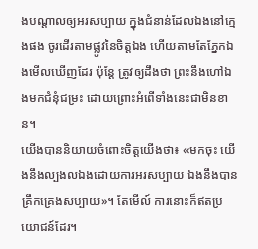ងបណ្ដាលឲ្យអរសប្បាយ ក្នុងជំនាន់ដែលឯងនៅក្មេងផង ចូរដើរតាមផ្លូវនៃចិត្តឯង ហើយតាមតែភ្នែកឯងមើលឃើញដែរ ប៉ុន្តែ ត្រូវឲ្យដឹងថា ព្រះនឹងហៅឯងមកជំនុំជម្រះ ដោយព្រោះអំពើទាំងនេះជាមិនខាន។
យើងបាននិយាយចំពោះចិត្តយើងថា៖ «មកចុះ យើងនឹងល្បងលឯងដោយការអរសប្បាយ ឯងនឹងបានគ្រឹកគ្រេងសប្បាយ»។ តែមើល៍ ការនោះក៏ឥតប្រយោជន៍ដែរ។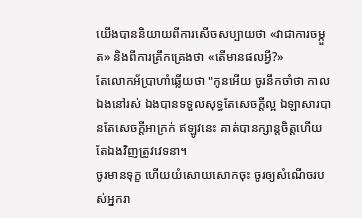យើងបាននិយាយពីការសើចសប្បាយថា «វាជាការចម្កួត» និងពីការគ្រឹកគ្រេងថា «តើមានផលអ្វី?»
តែលោកអ័ប្រាហាំឆ្លើយថា "កូនអើយ ចូរនឹកចាំថា កាលឯងនៅរស់ ឯងបានទទួលសុទ្ធតែសេចក្តីល្អ ឯឡាសារបានតែសេចក្តីអាក្រក់ ឥឡូវនេះ គាត់បានក្សាន្តចិត្តហើយ តែឯងវិញត្រូវវេទនា។
ចូរមានទុក្ខ ហើយយំសោយសោកចុះ ចូរឲ្យសំណើចរបស់អ្នករា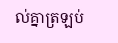ល់គ្នាត្រឡប់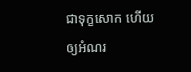ជាទុក្ខសោក ហើយឲ្យអំណរ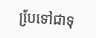បែ្រទៅជាទុ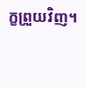ក្ខព្រួយវិញ។